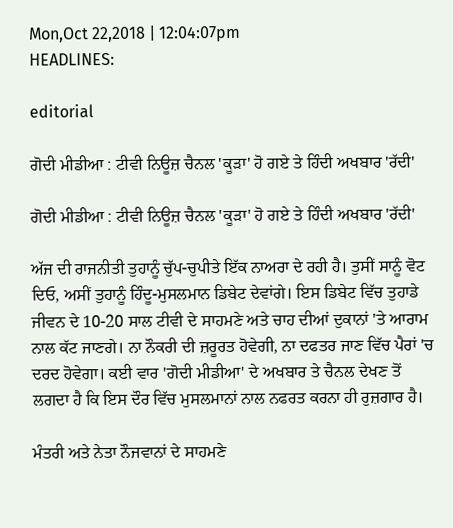Mon,Oct 22,2018 | 12:04:07pm
HEADLINES:

editorial

ਗੋਦੀ ਮੀਡੀਆ : ਟੀਵੀ ਨਿਊਜ਼ ਚੈਨਲ 'ਕੂੜਾ' ਹੋ ਗਏ ਤੇ ਹਿੰਦੀ ਅਖਬਾਰ 'ਰੱਦੀ'

ਗੋਦੀ ਮੀਡੀਆ : ਟੀਵੀ ਨਿਊਜ਼ ਚੈਨਲ 'ਕੂੜਾ' ਹੋ ਗਏ ਤੇ ਹਿੰਦੀ ਅਖਬਾਰ 'ਰੱਦੀ'

ਅੱਜ ਦੀ ਰਾਜਨੀਤੀ ਤੁਹਾਨੂੰ ਚੁੱਪ-ਚੁਪੀਤੇ ਇੱਕ ਨਾਅਰਾ ਦੇ ਰਹੀ ਹੈ। ਤੁਸੀਂ ਸਾਨੂੰ ਵੋਟ ਦਿਓ, ਅਸੀਂ ਤੁਹਾਨੂੰ ਹਿੰਦੂ-ਮੁਸਲਮਾਨ ਡਿਬੇਟ ਦੇਵਾਂਗੇ। ਇਸ ਡਿਬੇਟ ਵਿੱਚ ਤੁਹਾਡੇ ਜੀਵਨ ਦੇ 10-20 ਸਾਲ ਟੀਵੀ ਦੇ ਸਾਹਮਣੇ ਅਤੇ ਚਾਹ ਦੀਆਂ ਦੁਕਾਨਾਂ 'ਤੇ ਆਰਾਮ ਨਾਲ ਕੱਟ ਜਾਣਗੇ। ਨਾ ਨੌਕਰੀ ਦੀ ਜ਼ਰੂਰਤ ਹੋਵੇਗੀ, ਨਾ ਦਫਤਰ ਜਾਣ ਵਿੱਚ ਪੈਰਾਂ 'ਚ ਦਰਦ ਹੋਵੇਗਾ। ਕਈ ਵਾਰ 'ਗੋਦੀ ਮੀਡੀਆ' ਦੇ ਅਖਬਾਰ ਤੇ ਚੈਨਲ ਦੇਖਣ ਤੋਂ ਲਗਦਾ ਹੈ ਕਿ ਇਸ ਦੌਰ ਵਿੱਚ ਮੁਸਲਮਾਨਾਂ ਨਾਲ ਨਫਰਤ ਕਰਨਾ ਹੀ ਰੁਜ਼ਗਾਰ ਹੈ।

ਮੰਤਰੀ ਅਤੇ ਨੇਤਾ ਨੌਜਵਾਨਾਂ ਦੇ ਸਾਹਮਣੇ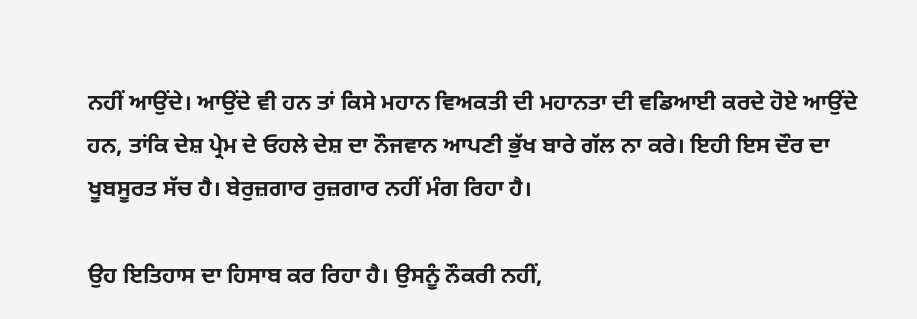ਨਹੀਂ ਆਉਂਦੇ। ਆਉਂਦੇ ਵੀ ਹਨ ਤਾਂ ਕਿਸੇ ਮਹਾਨ ਵਿਅਕਤੀ ਦੀ ਮਹਾਨਤਾ ਦੀ ਵਡਿਆਈ ਕਰਦੇ ਹੋਏ ਆਉਂਦੇ ਹਨ, ਤਾਂਕਿ ਦੇਸ਼ ਪ੍ਰੇਮ ਦੇ ਓਹਲੇ ਦੇਸ਼ ਦਾ ਨੌਜਵਾਨ ਆਪਣੀ ਭੁੱਖ ਬਾਰੇ ਗੱਲ ਨਾ ਕਰੇ। ਇਹੀ ਇਸ ਦੌਰ ਦਾ ਖੂਬਸੂਰਤ ਸੱਚ ਹੈ। ਬੇਰੁਜ਼ਗਾਰ ਰੁਜ਼ਗਾਰ ਨਹੀਂ ਮੰਗ ਰਿਹਾ ਹੈ।

ਉਹ ਇਤਿਹਾਸ ਦਾ ਹਿਸਾਬ ਕਰ ਰਿਹਾ ਹੈ। ਉਸਨੂੰ ਨੌਕਰੀ ਨਹੀਂ,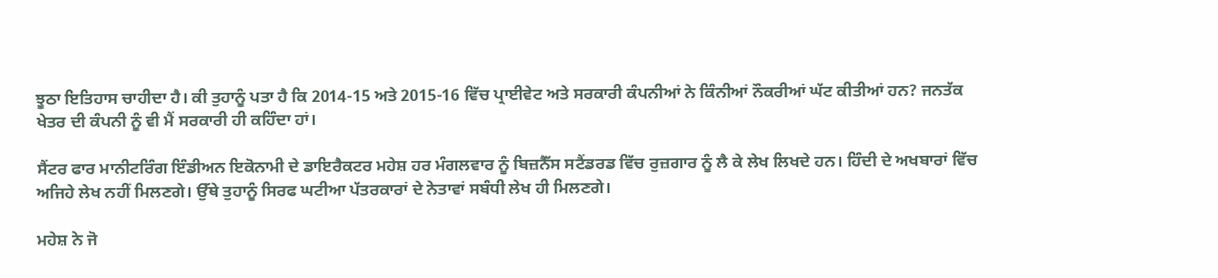ਝੂਠਾ ਇਤਿਹਾਸ ਚਾਹੀਦਾ ਹੈ। ਕੀ ਤੁਹਾਨੂੰ ਪਤਾ ਹੈ ਕਿ 2014-15 ਅਤੇ 2015-16 ਵਿੱਚ ਪ੍ਰਾਈਵੇਟ ਅਤੇ ਸਰਕਾਰੀ ਕੰਪਨੀਆਂ ਨੇ ਕਿੰਨੀਆਂ ਨੌਕਰੀਆਂ ਘੱਟ ਕੀਤੀਆਂ ਹਨ? ਜਨਤੱਕ ਖੇਤਰ ਦੀ ਕੰਪਨੀ ਨੂੰ ਵੀ ਮੈਂ ਸਰਕਾਰੀ ਹੀ ਕਹਿੰਦਾ ਹਾਂ।

ਸੈਂਟਰ ਫਾਰ ਮਾਨੀਟਰਿੰਗ ਇੰਡੀਅਨ ਇਕੋਨਾਮੀ ਦੇ ਡਾਇਰੈਕਟਰ ਮਹੇਸ਼ ਹਰ ਮੰਗਲਵਾਰ ਨੂੰ ਬਿਜ਼ਨੈੱਸ ਸਟੈਂਡਰਡ ਵਿੱਚ ਰੁਜ਼ਗਾਰ ਨੂੰ ਲੈ ਕੇ ਲੇਖ ਲਿਖਦੇ ਹਨ। ਹਿੰਦੀ ਦੇ ਅਖਬਾਰਾਂ ਵਿੱਚ ਅਜਿਹੇ ਲੇਖ ਨਹੀਂ ਮਿਲਣਗੇ। ਉੱਥੇ ਤੁਹਾਨੂੰ ਸਿਰਫ ਘਟੀਆ ਪੱਤਰਕਾਰਾਂ ਦੇ ਨੇਤਾਵਾਂ ਸਬੰਧੀ ਲੇਖ ਹੀ ਮਿਲਣਗੇ।

ਮਹੇਸ਼ ਨੇ ਜੋ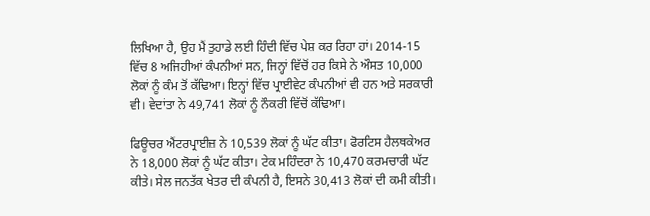ਲਿਖਿਆ ਹੈ, ਉਹ ਮੈਂ ਤੁਹਾਡੇ ਲਈ ਹਿੰਦੀ ਵਿੱਚ ਪੇਸ਼ ਕਰ ਰਿਹਾ ਹਾਂ। 2014-15 ਵਿੱਚ 8 ਅਜਿਹੀਆਂ ਕੰਪਨੀਆਂ ਸਨ, ਜਿਨ੍ਹਾਂ ਵਿੱਚੋਂ ਹਰ ਕਿਸੇ ਨੇ ਔਸਤ 10,000 ਲੋਕਾਂ ਨੂੰ ਕੰਮ ਤੋਂ ਕੱਢਿਆ। ਇਨ੍ਹਾਂ ਵਿੱਚ ਪ੍ਰਾਈਵੇਟ ਕੰਪਨੀਆਂ ਵੀ ਹਨ ਅਤੇ ਸਰਕਾਰੀ ਵੀ। ਵੇਦਾਂਤਾ ਨੇ 49,741 ਲੋਕਾਂ ਨੂੰ ਨੌਕਰੀ ਵਿੱਚੋਂ ਕੱਢਿਆ।

ਫਿਊਚਰ ਐਂਟਰਪ੍ਰਾਈਜ਼ ਨੇ 10,539 ਲੋਕਾਂ ਨੂੰ ਘੱਟ ਕੀਤਾ। ਫੋਰਟਿਸ ਹੈਲਥਕੇਅਰ ਨੇ 18,000 ਲੋਕਾਂ ਨੂੰ ਘੱਟ ਕੀਤਾ। ਟੇਕ ਮਹਿੰਦਰਾ ਨੇ 10,470 ਕਰਮਚਾਰੀ ਘੱਟ ਕੀਤੇ। ਸੇਲ ਜਨਤੱਕ ਖੇਤਰ ਦੀ ਕੰਪਨੀ ਹੈ, ਇਸਨੇ 30,413 ਲੋਕਾਂ ਦੀ ਕਮੀ ਕੀਤੀ।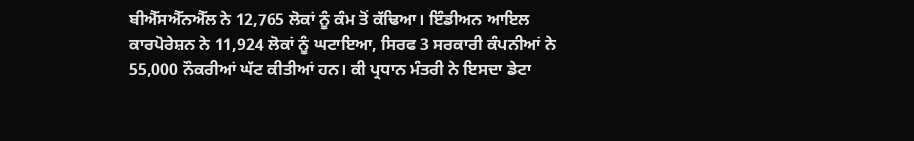ਬੀਐੱਸਐੱਨਐੱਲ ਨੇ 12,765 ਲੋਕਾਂ ਨੂੰ ਕੰਮ ਤੋਂ ਕੱਢਿਆ। ਇੰਡੀਅਨ ਆਇਲ ਕਾਰਪੋਰੇਸ਼ਨ ਨੇ 11,924 ਲੋਕਾਂ ਨੂੰ ਘਟਾਇਆ, ਸਿਰਫ 3 ਸਰਕਾਰੀ ਕੰਪਨੀਆਂ ਨੇ 55,000 ਨੌਕਰੀਆਂ ਘੱਟ ਕੀਤੀਆਂ ਹਨ। ਕੀ ਪ੍ਰਧਾਨ ਮੰਤਰੀ ਨੇ ਇਸਦਾ ਡੇਟਾ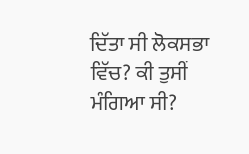ਦਿੱਤਾ ਸੀ ਲੋਕਸਭਾ ਵਿੱਚ? ਕੀ ਤੁਸੀਂ ਮੰਗਿਆ ਸੀ?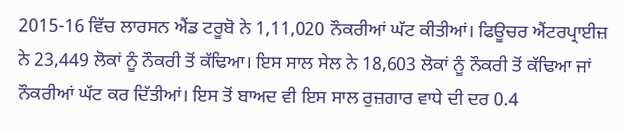2015-16 ਵਿੱਚ ਲਾਰਸਨ ਐਂਡ ਟਰੂਬੋ ਨੇ 1,11,020 ਨੌਕਰੀਆਂ ਘੱਟ ਕੀਤੀਆਂ। ਫਿਊਚਰ ਐਂਟਰਪ੍ਰਾਈਜ਼ ਨੇ 23,449 ਲੋਕਾਂ ਨੂੰ ਨੌਕਰੀ ਤੋਂ ਕੱਢਿਆ। ਇਸ ਸਾਲ ਸੇਲ ਨੇ 18,603 ਲੋਕਾਂ ਨੂੰ ਨੌਕਰੀ ਤੋਂ ਕੱਢਿਆ ਜਾਂ ਨੌਕਰੀਆਂ ਘੱਟ ਕਰ ਦਿੱਤੀਆਂ। ਇਸ ਤੋਂ ਬਾਅਦ ਵੀ ਇਸ ਸਾਲ ਰੁਜ਼ਗਾਰ ਵਾਧੇ ਦੀ ਦਰ 0.4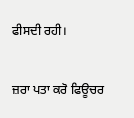ਫੀਸਦੀ ਰਹੀ।

ਜ਼ਰਾ ਪਤਾ ਕਰੋ ਫਿਊਚਰ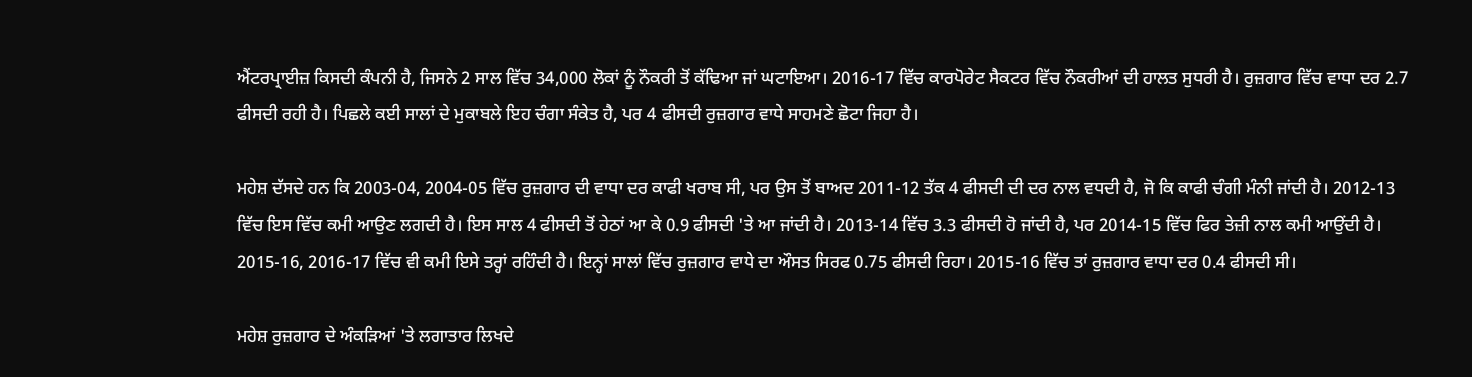ਐਂਟਰਪ੍ਰਾਈਜ਼ ਕਿਸਦੀ ਕੰਪਨੀ ਹੈ, ਜਿਸਨੇ 2 ਸਾਲ ਵਿੱਚ 34,000 ਲੋਕਾਂ ਨੂੰ ਨੌਕਰੀ ਤੋਂ ਕੱਢਿਆ ਜਾਂ ਘਟਾਇਆ। 2016-17 ਵਿੱਚ ਕਾਰਪੋਰੇਟ ਸੈਕਟਰ ਵਿੱਚ ਨੌਕਰੀਆਂ ਦੀ ਹਾਲਤ ਸੁਧਰੀ ਹੈ। ਰੁਜ਼ਗਾਰ ਵਿੱਚ ਵਾਧਾ ਦਰ 2.7 ਫੀਸਦੀ ਰਹੀ ਹੈ। ਪਿਛਲੇ ਕਈ ਸਾਲਾਂ ਦੇ ਮੁਕਾਬਲੇ ਇਹ ਚੰਗਾ ਸੰਕੇਤ ਹੈ, ਪਰ 4 ਫੀਸਦੀ ਰੁਜ਼ਗਾਰ ਵਾਧੇ ਸਾਹਮਣੇ ਛੋਟਾ ਜਿਹਾ ਹੈ।

ਮਹੇਸ਼ ਦੱਸਦੇ ਹਨ ਕਿ 2003-04, 2004-05 ਵਿੱਚ ਰੁਜ਼ਗਾਰ ਦੀ ਵਾਧਾ ਦਰ ਕਾਫੀ ਖਰਾਬ ਸੀ, ਪਰ ਉਸ ਤੋਂ ਬਾਅਦ 2011-12 ਤੱਕ 4 ਫੀਸਦੀ ਦੀ ਦਰ ਨਾਲ ਵਧਦੀ ਹੈ, ਜੋ ਕਿ ਕਾਫੀ ਚੰਗੀ ਮੰਨੀ ਜਾਂਦੀ ਹੈ। 2012-13 ਵਿੱਚ ਇਸ ਵਿੱਚ ਕਮੀ ਆਉਣ ਲਗਦੀ ਹੈ। ਇਸ ਸਾਲ 4 ਫੀਸਦੀ ਤੋਂ ਹੇਠਾਂ ਆ ਕੇ 0.9 ਫੀਸਦੀ 'ਤੇ ਆ ਜਾਂਦੀ ਹੈ। 2013-14 ਵਿੱਚ 3.3 ਫੀਸਦੀ ਹੋ ਜਾਂਦੀ ਹੈ, ਪਰ 2014-15 ਵਿੱਚ ਫਿਰ ਤੇਜ਼ੀ ਨਾਲ ਕਮੀ ਆਉਂਦੀ ਹੈ। 2015-16, 2016-17 ਵਿੱਚ ਵੀ ਕਮੀ ਇਸੇ ਤਰ੍ਹਾਂ ਰਹਿੰਦੀ ਹੈ। ਇਨ੍ਹਾਂ ਸਾਲਾਂ ਵਿੱਚ ਰੁਜ਼ਗਾਰ ਵਾਧੇ ਦਾ ਔਸਤ ਸਿਰਫ 0.75 ਫੀਸਦੀ ਰਿਹਾ। 2015-16 ਵਿੱਚ ਤਾਂ ਰੁਜ਼ਗਾਰ ਵਾਧਾ ਦਰ 0.4 ਫੀਸਦੀ ਸੀ।

ਮਹੇਸ਼ ਰੁਜ਼ਗਾਰ ਦੇ ਅੰਕੜਿਆਂ 'ਤੇ ਲਗਾਤਾਰ ਲਿਖਦੇ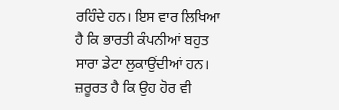ਰਹਿੰਦੇ ਹਨ। ਇਸ ਵਾਰ ਲਿਖਿਆ ਹੈ ਕਿ ਭਾਰਤੀ ਕੰਪਨੀਆਂ ਬਹੁਤ ਸਾਰਾ ਡੇਟਾ ਲੁਕਾਉਂਦੀਆਂ ਹਨ। ਜ਼ਰੂਰਤ ਹੈ ਕਿ ਉਹ ਹੋਰ ਵੀ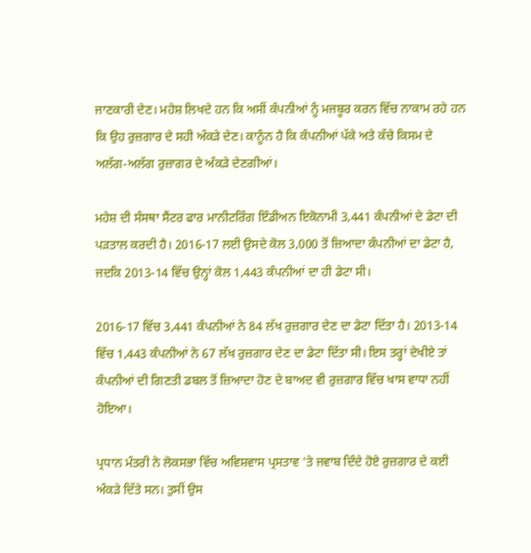ਜਾਣਕਾਰੀ ਦੇਣ। ਮਹੇਸ਼ ਲਿਖਦੇ ਹਨ ਕਿ ਅਸੀਂ ਕੰਪਨੀਆਂ ਨੂੰ ਮਜਬੂਰ ਕਰਨ ਵਿੱਚ ਨਾਕਾਮ ਰਹੇ ਹਨ ਕਿ ਉਹ ਰੁਜ਼ਗਾਰ ਦੇ ਸਹੀ ਅੰਕੜੇ ਦੇਣ। ਕਾਨੂੰਨ ਹੈ ਕਿ ਕੰਪਨੀਆਂ ਪੱਕੇ ਅਤੇ ਕੱਚੇ ਕਿਸਮ ਦੇ ਅਲੱਗ-ਅਲੱਗ ਰੁਜ਼ਾਗਰ ਦੇ ਅੰਕੜੇ ਦੇਣਗੀਆਂ।

ਮਹੇਸ਼ ਦੀ ਸੰਸਥਾ ਸੈਂਟਰ ਫਾਰ ਮਾਨੀਟਰਿੰਗ ਇੰਡੀਅਨ ਇਕੋਨਾਮੀ 3,441 ਕੰਪਨੀਆਂ ਦੇ ਡੇਟਾ ਦੀ ਪੜਤਾਲ ਕਰਦੀ ਹੈ। 2016-17 ਲਈ ਉਸਦੇ ਕੋਲ 3,000 ਤੋਂ ਜ਼ਿਆਦਾ ਕੰਪਨੀਆਂ ਦਾ ਡੇਟਾ ਹੈ, ਜਦਕਿ 2013-14 ਵਿੱਚ ਉਨ੍ਹਾਂ ਕੋਲ 1,443 ਕੰਪਨੀਆਂ ਦਾ ਹੀ ਡੇਟਾ ਸੀ।

2016-17 ਵਿੱਚ 3,441 ਕੰਪਨੀਆਂ ਨੇ 84 ਲੱਖ ਰੁਜ਼ਗਾਰ ਦੇਣ ਦਾ ਡੇਟਾ ਦਿੱਤਾ ਹੈ। 2013-14 ਵਿੱਚ 1,443 ਕੰਪਨੀਆਂ ਨੇ 67 ਲੱਖ ਰੁਜ਼ਗਾਰ ਦੇਣ ਦਾ ਡੇਟਾ ਦਿੱਤਾ ਸੀ। ਇਸ ਤਰ੍ਹਾਂ ਦੇਖੀਏ ਤਾਂ ਕੰਪਨੀਆਂ ਦੀ ਗਿਣਤੀ ਡਬਲ ਤੋਂ ਜ਼ਿਆਦਾ ਹੋਣ ਦੇ ਬਾਅਦ ਵੀ ਰੁਜ਼ਗਾਰ ਵਿੱਚ ਖਾਸ ਵਾਧਾ ਨਹੀਂ ਹੋਇਆ।

ਪ੍ਰਧਾਨ ਮੰਤਰੀ ਨੇ ਲੋਕਸਭਾ ਵਿੱਚ ਅਵਿਸ਼ਵਾਸ ਪ੍ਰਸਤਾਵ 'ਤੇ ਜਵਾਬ ਦਿੰਦੇ ਹੋਏ ਰੁਜ਼ਗਾਰ ਦੇ ਕਈ ਅੰਕੜੇ ਦਿੱਤੇ ਸਨ। ਤੁਸੀਂ ਉਸ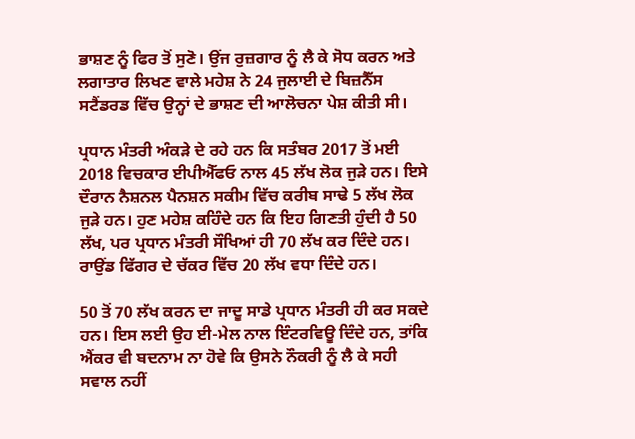ਭਾਸ਼ਣ ਨੂੰ ਫਿਰ ਤੋਂ ਸੁਣੋ। ਉਂਜ ਰੁਜ਼ਗਾਰ ਨੂੰ ਲੈ ਕੇ ਸੋਧ ਕਰਨ ਅਤੇ ਲਗਾਤਾਰ ਲਿਖਣ ਵਾਲੇ ਮਹੇਸ਼ ਨੇ 24 ਜੁਲਾਈ ਦੇ ਬਿਜ਼ਨੈੱਸ ਸਟੈਂਡਰਡ ਵਿੱਚ ਉਨ੍ਹਾਂ ਦੇ ਭਾਸ਼ਣ ਦੀ ਆਲੋਚਨਾ ਪੇਸ਼ ਕੀਤੀ ਸੀ।

ਪ੍ਰਧਾਨ ਮੰਤਰੀ ਅੰਕੜੇ ਦੇ ਰਹੇ ਹਨ ਕਿ ਸਤੰਬਰ 2017 ਤੋਂ ਮਈ 2018 ਵਿਚਕਾਰ ਈਪੀਐੱਫਓ ਨਾਲ 45 ਲੱਖ ਲੋਕ ਜੁੜੇ ਹਨ। ਇਸੇ ਦੌਰਾਨ ਨੈਸ਼ਨਲ ਪੈਨਸ਼ਨ ਸਕੀਮ ਵਿੱਚ ਕਰੀਬ ਸਾਢੇ 5 ਲੱਖ ਲੋਕ ਜੁੜੇ ਹਨ। ਹੁਣ ਮਹੇਸ਼ ਕਹਿੰਦੇ ਹਨ ਕਿ ਇਹ ਗਿਣਤੀ ਹੁੰਦੀ ਹੈ 50 ਲੱਖ, ਪਰ ਪ੍ਰਧਾਨ ਮੰਤਰੀ ਸੌਖਿਆਂ ਹੀ 70 ਲੱਖ ਕਰ ਦਿੰਦੇ ਹਨ। ਰਾਉਂਡ ਫਿੱਗਰ ਦੇ ਚੱਕਰ ਵਿੱਚ 20 ਲੱਖ ਵਧਾ ਦਿੰਦੇ ਹਨ।

50 ਤੋਂ 70 ਲੱਖ ਕਰਨ ਦਾ ਜਾਦੂ ਸਾਡੇ ਪ੍ਰਧਾਨ ਮੰਤਰੀ ਹੀ ਕਰ ਸਕਦੇ ਹਨ। ਇਸ ਲਈ ਉਹ ਈ-ਮੇਲ ਨਾਲ ਇੰਟਰਵਿਊ ਦਿੰਦੇ ਹਨ, ਤਾਂਕਿ ਐਂਕਰ ਵੀ ਬਦਨਾਮ ਨਾ ਹੋਵੇ ਕਿ ਉਸਨੇ ਨੌਕਰੀ ਨੂੰ ਲੈ ਕੇ ਸਹੀ ਸਵਾਲ ਨਹੀਂ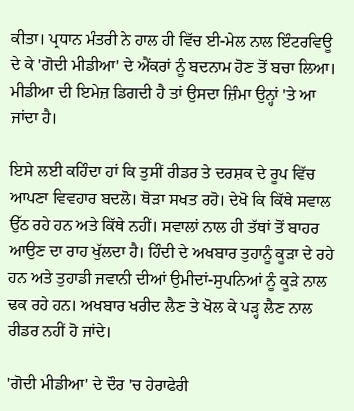ਕੀਤਾ। ਪ੍ਰਧਾਨ ਮੰਤਰੀ ਨੇ ਹਾਲ ਹੀ ਵਿੱਚ ਈ-ਮੇਲ ਨਾਲ ਇੰਟਰਵਿਊ ਦੇ ਕੇ 'ਗੋਦੀ ਮੀਡੀਆ' ਦੇ ਐਂਕਰਾਂ ਨੂੰ ਬਦਨਾਮ ਹੋਣ ਤੋਂ ਬਚਾ ਲਿਆ। ਮੀਡੀਆ ਦੀ ਇਮੇਜ਼ ਡਿਗਦੀ ਹੈ ਤਾਂ ਉਸਦਾ ਜ਼ਿੰਮਾ ਉਨ੍ਹਾਂ 'ਤੇ ਆ ਜਾਂਦਾ ਹੈ।

ਇਸੇ ਲਈ ਕਹਿੰਦਾ ਹਾਂ ਕਿ ਤੁਸੀਂ ਰੀਡਰ ਤੇ ਦਰਸ਼ਕ ਦੇ ਰੂਪ ਵਿੱਚ ਆਪਣਾ ਵਿਵਹਾਰ ਬਦਲੋ। ਥੋੜਾ ਸਖਤ ਰਹੋ। ਦੇਖੋ ਕਿ ਕਿੱਥੇ ਸਵਾਲ ਉੱਠ ਰਹੇ ਹਨ ਅਤੇ ਕਿੱਥੇ ਨਹੀਂ। ਸਵਾਲਾਂ ਨਾਲ ਹੀ ਤੱਥਾਂ ਤੋਂ ਬਾਹਰ ਆਉਣ ਦਾ ਰਾਹ ਖੁੱਲਦਾ ਹੈ। ਹਿੰਦੀ ਦੇ ਅਖਬਾਰ ਤੁਹਾਨੂੰ ਕੂੜਾ ਦੇ ਰਹੇ ਹਨ ਅਤੇ ਤੁਹਾਡੀ ਜਵਾਨੀ ਦੀਆਂ ਉਮੀਦਾਂ-ਸੁਪਨਿਆਂ ਨੂੰ ਕੂੜੇ ਨਾਲ ਢਕ ਰਹੇ ਹਨ। ਅਖਬਾਰ ਖਰੀਦ ਲੈਣ ਤੇ ਖੋਲ ਕੇ ਪੜ੍ਹ ਲੈਣ ਨਾਲ ਰੀਡਰ ਨਹੀਂ ਹੋ ਜਾਂਦੇ।

'ਗੋਦੀ ਮੀਡੀਆ' ਦੇ ਦੌਰ 'ਚ ਹੇਰਾਫੇਰੀ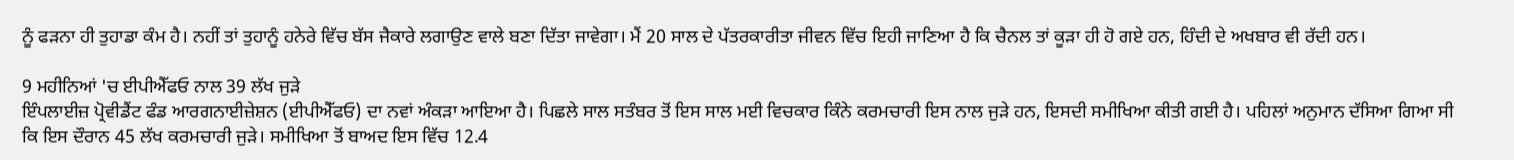ਨੂੰ ਫੜਨਾ ਹੀ ਤੁਹਾਡਾ ਕੰਮ ਹੈ। ਨਹੀਂ ਤਾਂ ਤੁਹਾਨੂੰ ਹਨੇਰੇ ਵਿੱਚ ਬੱਸ ਜੈਕਾਰੇ ਲਗਾਉਣ ਵਾਲੇ ਬਣਾ ਦਿੱਤਾ ਜਾਵੇਗਾ। ਮੈਂ 20 ਸਾਲ ਦੇ ਪੱਤਰਕਾਰੀਤਾ ਜੀਵਨ ਵਿੱਚ ਇਹੀ ਜਾਣਿਆ ਹੈ ਕਿ ਚੈਨਲ ਤਾਂ ਕੂੜਾ ਹੀ ਹੋ ਗਏ ਹਨ, ਹਿੰਦੀ ਦੇ ਅਖਬਾਰ ਵੀ ਰੱਦੀ ਹਨ।

9 ਮਹੀਨਿਆਂ 'ਚ ਈਪੀਐੱਫਓ ਨਾਲ 39 ਲੱਖ ਜੁੜੇ
ਇੰਪਲਾਈਜ਼ ਪ੍ਰੋਵੀਡੈਂਟ ਫੰਡ ਆਰਗਨਾਈਜ਼ੇਸ਼ਨ (ਈਪੀਐੱਫਓ) ਦਾ ਨਵਾਂ ਅੰਕੜਾ ਆਇਆ ਹੈ। ਪਿਛਲੇ ਸਾਲ ਸਤੰਬਰ ਤੋਂ ਇਸ ਸਾਲ ਮਈ ਵਿਚਕਾਰ ਕਿੰਨੇ ਕਰਮਚਾਰੀ ਇਸ ਨਾਲ ਜੁੜੇ ਹਨ, ਇਸਦੀ ਸਮੀਖਿਆ ਕੀਤੀ ਗਈ ਹੈ। ਪਹਿਲਾਂ ਅਨੁਮਾਨ ਦੱਸਿਆ ਗਿਆ ਸੀ ਕਿ ਇਸ ਦੌਰਾਨ 45 ਲੱਖ ਕਰਮਚਾਰੀ ਜੁੜੇ। ਸਮੀਖਿਆ ਤੋਂ ਬਾਅਦ ਇਸ ਵਿੱਚ 12.4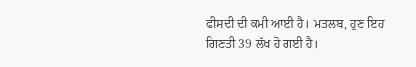ਫੀਸਦੀ ਦੀ ਕਮੀ ਆਈ ਹੈ। ਮਤਲਬ, ਹੁਣ ਇਹ ਗਿਣਤੀ 39 ਲੱਖ ਹੋ ਗਈ ਹੈ।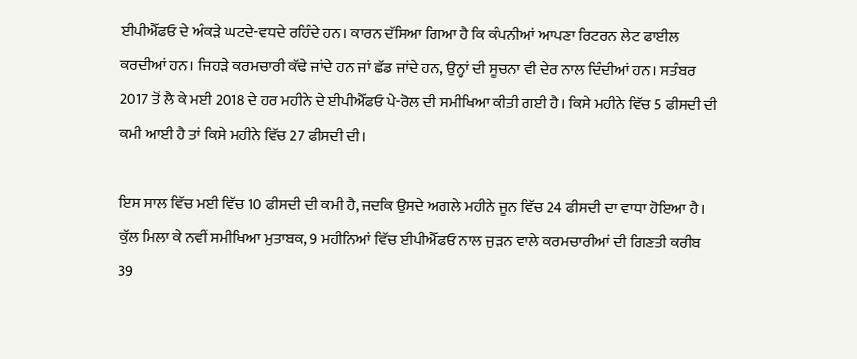ਈਪੀਐੱਫਓ ਦੇ ਅੰਕੜੇ ਘਟਦੇ-ਵਧਦੇ ਰਹਿੰਦੇ ਹਨ। ਕਾਰਨ ਦੱਸਿਆ ਗਿਆ ਹੈ ਕਿ ਕੰਪਨੀਆਂ ਆਪਣਾ ਰਿਟਰਨ ਲੇਟ ਫਾਈਲ ਕਰਦੀਆਂ ਹਨ। ਜਿਹੜੇ ਕਰਮਚਾਰੀ ਕੱਢੇ ਜਾਂਦੇ ਹਨ ਜਾਂ ਛੱਡ ਜਾਂਦੇ ਹਨ, ਉਨ੍ਹਾਂ ਦੀ ਸੂਚਨਾ ਵੀ ਦੇਰ ਨਾਲ ਦਿੰਦੀਆਂ ਹਨ। ਸਤੰਬਰ 2017 ਤੋਂ ਲੈ ਕੇ ਮਈ 2018 ਦੇ ਹਰ ਮਹੀਨੇ ਦੇ ਈਪੀਐੱਫਓ ਪੇ-ਰੋਲ ਦੀ ਸਮੀਖਿਆ ਕੀਤੀ ਗਈ ਹੈ। ਕਿਸੇ ਮਹੀਨੇ ਵਿੱਚ 5 ਫੀਸਦੀ ਦੀ ਕਮੀ ਆਈ ਹੈ ਤਾਂ ਕਿਸੇ ਮਹੀਨੇ ਵਿੱਚ 27 ਫੀਸਦੀ ਦੀ।

ਇਸ ਸਾਲ ਵਿੱਚ ਮਈ ਵਿੱਚ 10 ਫੀਸਦੀ ਦੀ ਕਮੀ ਹੈ, ਜਦਕਿ ਉਸਦੇ ਅਗਲੇ ਮਹੀਨੇ ਜੂਨ ਵਿੱਚ 24 ਫੀਸਦੀ ਦਾ ਵਾਧਾ ਹੋਇਆ ਹੈ। ਕੁੱਲ ਮਿਲਾ ਕੇ ਨਵੀਂ ਸਮੀਖਿਆ ਮੁਤਾਬਕ, 9 ਮਹੀਨਿਆਂ ਵਿੱਚ ਈਪੀਐੱਫਓ ਨਾਲ ਜੁੜਨ ਵਾਲੇ ਕਰਮਚਾਰੀਆਂ ਦੀ ਗਿਣਤੀ ਕਰੀਬ 39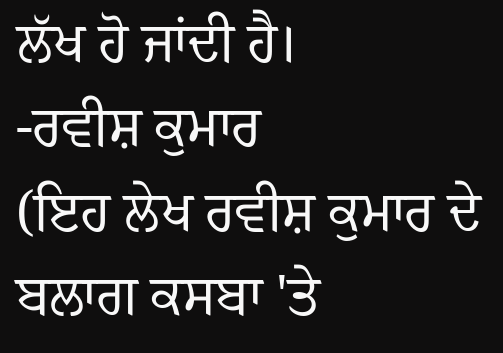ਲੱਖ ਹੋ ਜਾਂਦੀ ਹੈ।
-ਰਵੀਸ਼ ਕੁਮਾਰ
(ਇਹ ਲੇਖ ਰਵੀਸ਼ ਕੁਮਾਰ ਦੇ ਬਲਾਗ ਕਸਬਾ 'ਤੇ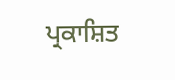ਪ੍ਰਕਾਸ਼ਿਤ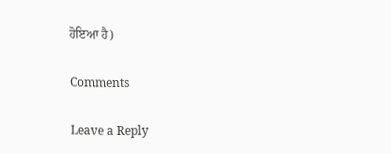ਹੋਇਆ ਹੈ)

Comments

Leave a Reply